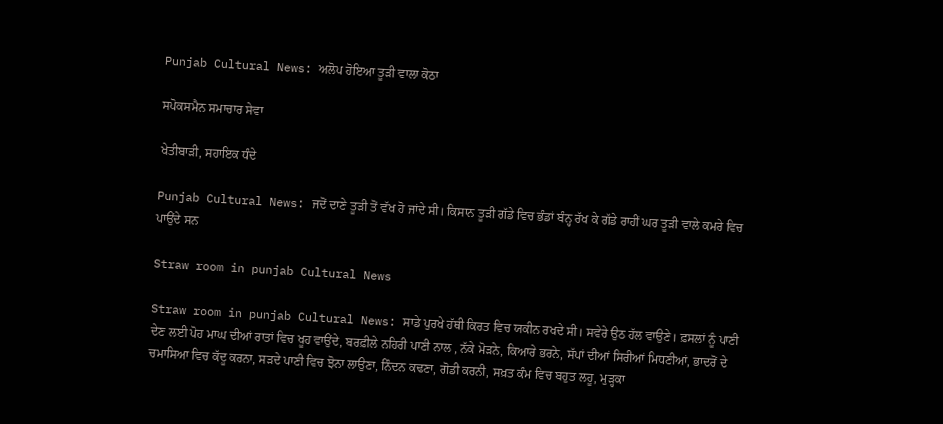Punjab Cultural News: ਅਲੋਪ ਹੋਇਆ ਤੂੜੀ ਵਾਲਾ ਕੋਠਾ

ਸਪੋਕਸਮੈਨ ਸਮਾਚਾਰ ਸੇਵਾ

ਖੇਤੀਬਾੜੀ, ਸਹਾਇਕ ਧੰਦੇ

Punjab Cultural News: ਜਦੋਂ ਦਾਣੇ ਤੂੜੀ ਤੋਂ ਵੱਖ ਹੋ ਜਾਂਦੇ ਸੀ। ਕਿਸਾਨ ਤੂੜੀ ਗੱਡੇ ਵਿਚ ਭੰਡਾਂ ਬੰਨ੍ਹ ਰੱਖ ਕੇ ਗੱਡੇ ਰਾਹੀਂ ਘਰ ਤੂੜੀ ਵਾਲੇ ਕਮਰੇ ਵਿਚ ਪਾਉਂਦੇ ਸਨ

Straw room in punjab Cultural News

Straw room in punjab Cultural News: ਸਾਡੇ ਪੁਰਖੇ ਹੱਥੀ ਕਿਰਤ ਵਿਚ ਯਕੀਨ ਰਖਦੇ ਸੀ। ਸਵੇਰੇ ਉਠ ਹੱਲ ਵਾਉਣੇ। ਫ਼ਸਲਾਂ ਨੂੰ ਪਾਣੀ ਦੇਣ ਲਈ ਪੋਹ ਮਾਘ ਦੀਆਂ ਰਾਤਾਂ ਵਿਚ ਖੂਹ ਵਾਉਂਦੇ, ਬਰਫ਼ੀਲੇ ਨਹਿਰੀ ਪਾਣੀ ਨਾਲ , ਨੱਕੇ ਮੋੜਨੇ, ਕਿਆਰੇ ਭਰਨੇ, ਸੱਪਾਂ ਦੀਆਂ ਸਿਰੀਆਂ ਮਿਧਣੀਆਂ, ਭਾਦਰੋਂ ਦੇ ਚਮਾਸਿਆ ਵਿਚ ਕੱਦੂ ਕਰਨਾ, ਸੜਦੇ ਪਾਣੀ ਵਿਚ ਝੋਨਾ ਲਾਉਣਾ, ਨਿੰਦਨ ਕਢਣਾ, ਗੋਡੀ ਕਰਨੀ, ਸਖ਼ਤ ਕੰਮ ਵਿਚ ਬਹੁਤ ਲਹੂ, ਮੁੜ੍ਹਕਾ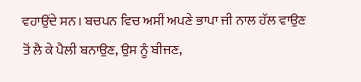ਵਹਾਉਂਦੇ ਸਨ। ਬਚਪਨ ਵਿਚ ਅਸੀਂ ਅਪਣੇ ਭਾਪਾ ਜੀ ਨਾਲ ਹੱਲ ਵਾਉਣ ਤੋਂ ਲੈ ਕੇ ਪੈਲੀ ਬਨਾਉਣ, ਉਸ ਨੂੰ ਬੀਜਣ,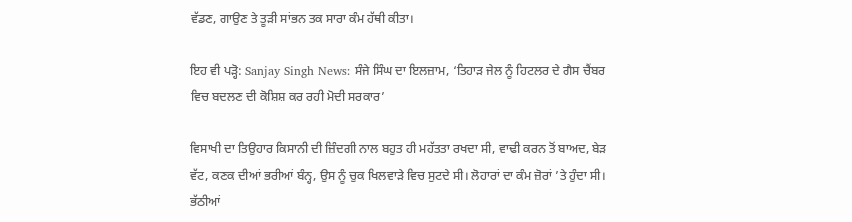ਵੱਡਣ, ਗਾਉਣ ਤੇ ਤੂੜੀ ਸਾਂਭਨ ਤਕ ਸਾਰਾ ਕੰਮ ਹੱਥੀ ਕੀਤਾ।

ਇਹ ਵੀ ਪੜ੍ਹੋ: Sanjay Singh News: ਸੰਜੇ ਸਿੰਘ ਦਾ ਇਲਜ਼ਾਮ, ‘ਤਿਹਾੜ ਜੇਲ ਨੂੰ ਹਿਟਲਰ ਦੇ ਗੈਸ ਚੈਂਬਰ ਵਿਚ ਬਦਲਣ ਦੀ ਕੋਸ਼ਿਸ਼ ਕਰ ਰਹੀ ਮੋਦੀ ਸਰਕਾਰ’

ਵਿਸਾਖੀ ਦਾ ਤਿਉਹਾਰ ਕਿਸਾਨੀ ਦੀ ਜ਼ਿੰਦਗੀ ਨਾਲ ਬਹੁਤ ਹੀ ਮਹੱਤਤਾ ਰਖਦਾ ਸੀ, ਵਾਢੀ ਕਰਨ ਤੋਂ ਬਾਅਦ, ਬੇੜ ਵੱਟ, ਕਣਕ ਦੀਆਂ ਭਰੀਆਂ ਬੰਨ੍ਹ, ਉਸ ਨੂੰ ਚੁਕ ਖਿਲਵਾੜੇ ਵਿਚ ਸੁਟਦੇ ਸੀ। ਲੋਹਾਰਾਂ ਦਾ ਕੰਮ ਜ਼ੋਰਾਂ ’ਤੇ ਹੁੰਦਾ ਸੀ। ਭੱਠੀਆਂ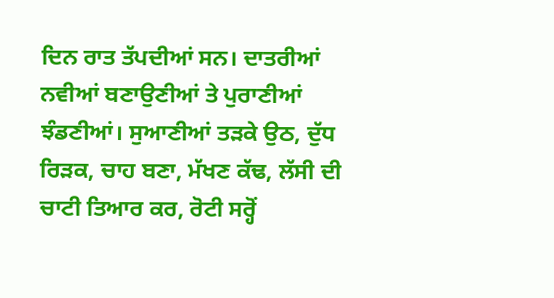ਦਿਨ ਰਾਤ ਤੱਪਦੀਆਂ ਸਨ। ਦਾਤਰੀਆਂ ਨਵੀਆਂ ਬਣਾਉਣੀਆਂ ਤੇ ਪੁਰਾਣੀਆਂ ਝੰਡਣੀਆਂ। ਸੁਆਣੀਆਂ ਤੜਕੇ ਉਠ, ਦੁੱਧ ਰਿੜਕ, ਚਾਹ ਬਣਾ, ਮੱਖਣ ਕੱਢ, ਲੱਸੀ ਦੀ ਚਾਟੀ ਤਿਆਰ ਕਰ, ਰੋਟੀ ਸਰ੍ਹੋਂ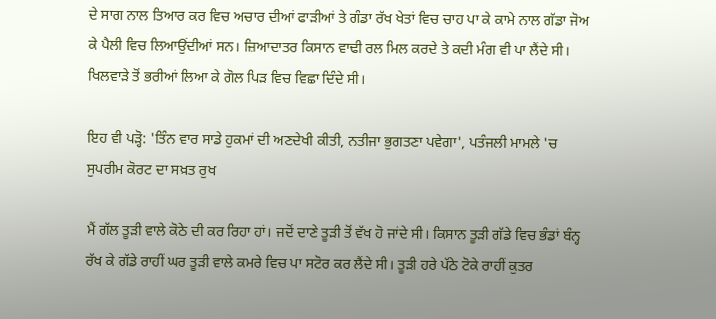ਦੇ ਸਾਗ ਨਾਲ ਤਿਆਰ ਕਰ ਵਿਚ ਅਚਾਰ ਦੀਆਂ ਫਾੜੀਆਂ ਤੇ ਗੰਡਾ ਰੱਖ ਖੇਤਾਂ ਵਿਚ ਚਾਹ ਪਾ ਕੇ ਕਾਮੇ ਨਾਲ ਗੱਡਾ ਜੋਅ ਕੇ ਪੈਲੀ ਵਿਚ ਲਿਆਉਂਦੀਆਂ ਸਨ। ਜ਼ਿਆਦਾਤਰ ਕਿਸਾਨ ਵਾਢੀ ਰਲ ਮਿਲ ਕਰਦੇ ਤੇ ਕਦੀ ਮੰਗ ਵੀ ਪਾ ਲੈਂਦੇ ਸੀ। ਖਿਲਵਾੜੇ ਤੋਂ ਭਰੀਆਂ ਲਿਆ ਕੇ ਗੋਲ ਪਿੜ ਵਿਚ ਵਿਛਾ ਦਿੰਦੇ ਸੀ।

ਇਹ ਵੀ ਪੜ੍ਹੋ: 'ਤਿੰਨ ਵਾਰ ਸਾਡੇ ਹੁਕਮਾਂ ਦੀ ਅਣਦੇਖੀ ਕੀਤੀ, ਨਤੀਜਾ ਭੁਗਤਣਾ ਪਵੇਗਾ', ਪਤੰਜਲੀ ਮਾਮਲੇ 'ਚ ਸੁਪਰੀਮ ਕੋਰਟ ਦਾ ਸਖ਼ਤ ਰੁਖ

ਮੈਂ ਗੱਲ ਤੂੜੀ ਵਾਲੇ ਕੋਠੇ ਦੀ ਕਰ ਰਿਹਾ ਹਾਂ। ਜਦੋਂ ਦਾਣੇ ਤੂੜੀ ਤੋਂ ਵੱਖ ਹੋ ਜਾਂਦੇ ਸੀ। ਕਿਸਾਨ ਤੂੜੀ ਗੱਡੇ ਵਿਚ ਭੰਡਾਂ ਬੰਨ੍ਹ ਰੱਖ ਕੇ ਗੱਡੇ ਰਾਹੀਂ ਘਰ ਤੂੜੀ ਵਾਲੇ ਕਮਰੇ ਵਿਚ ਪਾ ਸਟੋਰ ਕਰ ਲੈਂਦੇ ਸੀ। ਤੂੜੀ ਹਰੇ ਪੱਠੇ ਟੋਕੇ ਰਾਹੀਂ ਕੁਤਰ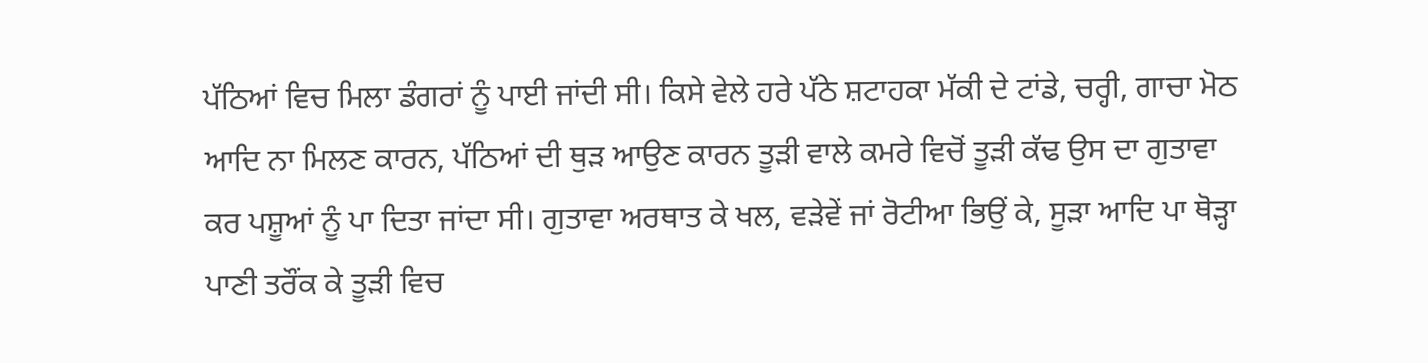ਪੱਠਿਆਂ ਵਿਚ ਮਿਲਾ ਡੰਗਰਾਂ ਨੂੰ ਪਾਈ ਜਾਂਦੀ ਸੀ। ਕਿਸੇ ਵੇਲੇ ਹਰੇ ਪੱਠੇ ਸ਼ਟਾਹਕਾ ਮੱਕੀ ਦੇ ਟਾਂਡੇ, ਚਰ੍ਹੀ, ਗਾਚਾ ਮੋਠ ਆਦਿ ਨਾ ਮਿਲਣ ਕਾਰਨ, ਪੱਠਿਆਂ ਦੀ ਥੁੜ ਆਉਣ ਕਾਰਨ ਤੂੜੀ ਵਾਲੇ ਕਮਰੇ ਵਿਚੋਂ ਤੂੜੀ ਕੱਢ ਉਸ ਦਾ ਗੁਤਾਵਾ ਕਰ ਪਸ਼ੂਆਂ ਨੂੰ ਪਾ ਦਿਤਾ ਜਾਂਦਾ ਸੀ। ਗੁਤਾਵਾ ਅਰਥਾਤ ਕੇ ਖਲ, ਵੜੇਵੇਂ ਜਾਂ ਰੋਟੀਆ ਭਿਉਂ ਕੇ, ਸੂੜਾ ਆਦਿ ਪਾ ਥੋੜ੍ਹਾ ਪਾਣੀ ਤਰੌਂਕ ਕੇ ਤੂੜੀ ਵਿਚ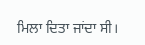ਮਿਲਾ ਦਿਤਾ ਜਾਂਦਾ ਸੀ।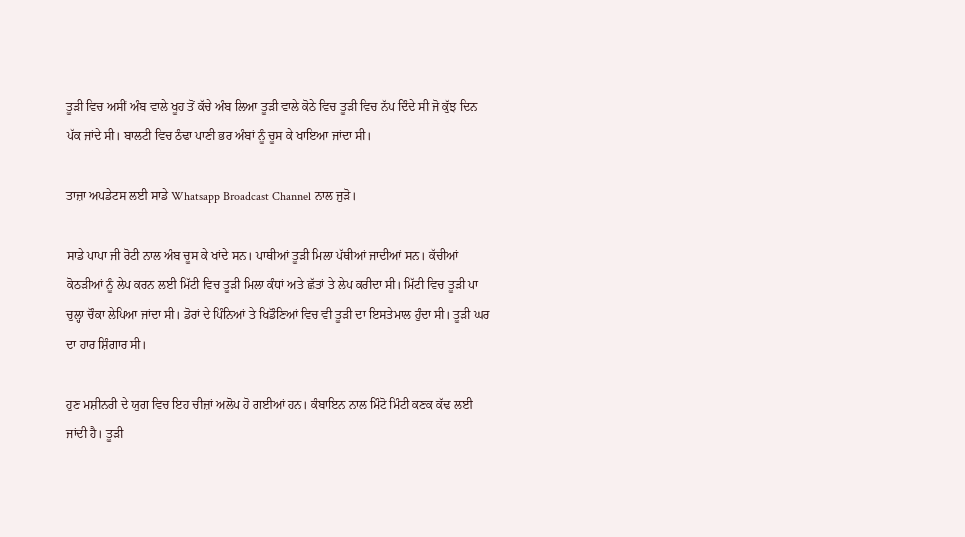ਤੂੜੀ ਵਿਚ ਅਸੀਂ ਅੰਬ ਵਾਲੇ ਖੂਹ ਤੋਂ ਕੱਚੇ ਅੰਬ ਲਿਆ ਤੂੜੀ ਵਾਲੇ ਕੋਠੇ ਵਿਚ ਤੂੜੀ ਵਿਚ ਨੱਪ ਦਿੰਦੇ ਸੀ ਜੋ ਕੁੱਝ ਦਿਨ ਪੱਕ ਜਾਂਦੇ ਸੀ। ਬਾਲਟੀ ਵਿਚ ਠੰਢਾ ਪਾਣੀ ਭਰ ਅੰਬਾਂ ਨੂੰ ਚੂਸ ਕੇ ਖਾਇਆ ਜਾਂਦਾ ਸੀ।

ਤਾਜ਼ਾ ਅਪਡੇਟਸ ਲਈ ਸਾਡੇ Whatsapp Broadcast Channel ਨਾਲ ਜੁੜੋ।

ਸਾਡੇ ਪਾਪਾ ਜੀ ਰੋਟੀ ਨਾਲ ਅੰਬ ਚੂਸ ਕੇ ਖਾਂਦੇ ਸਨ। ਪਾਥੀਆਂ ਤੂੜੀ ਮਿਲਾ ਪੱਥੀਆਂ ਜਾਦੀਆਂ ਸਨ। ਕੱਚੀਆਂ ਕੋਠੜੀਆਂ ਨੂੰ ਲੇਪ ਕਰਨ ਲਈ ਮਿੱਟੀ ਵਿਚ ਤੂੜੀ ਮਿਲਾ ਕੰਧਾਂ ਅਤੇ ਛੱਤਾਂ ਤੇ ਲੇਪ ਕਰੀਦਾ ਸੀ। ਮਿੱਟੀ ਵਿਚ ਤੂੜੀ ਪਾ ਚੁਲ੍ਹਾ ਚੌਕਾ ਲੇਪਿਆ ਜਾਂਦਾ ਸੀ। ਡੋਰਾਂ ਦੇ ਪਿੰਨਿਆਂ ਤੇ ਖਿਡੌਣਿਆਂ ਵਿਚ ਵੀ ਤੂੜੀ ਦਾ ਇਸਤੇਮਾਲ ਹੁੰਦਾ ਸੀ। ਤੂੜੀ ਘਰ ਦਾ ਹਾਰ ਸ਼ਿੰਗਾਰ ਸੀ।

ਹੁਣ ਮਸ਼ੀਨਰੀ ਦੇ ਯੁਗ ਵਿਚ ਇਹ ਚੀਜ਼ਾਂ ਅਲੋਪ ਹੋ ਗਈਆਂ ਹਨ। ਕੰਬਾਇਨ ਨਾਲ ਮਿੰਟੋ ਮਿੰਟੀ ਕਣਕ ਕੱਢ ਲਈ ਜਾਂਦੀ ਹੈ। ਤੂੜੀ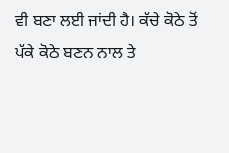ਵੀ ਬਣਾ ਲਈ ਜਾਂਦੀ ਹੈ। ਕੱਚੇ ਕੋਠੇ ਤੋਂ ਪੱਕੇ ਕੋਠੇ ਬਣਨ ਨਾਲ ਤੇ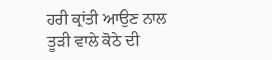ਹਰੀ ਕ੍ਰਾਂਤੀ ਆਉਣ ਨਾਲ ਤੂੜੀ ਵਾਲੇ ਕੋਠੇ ਦੀ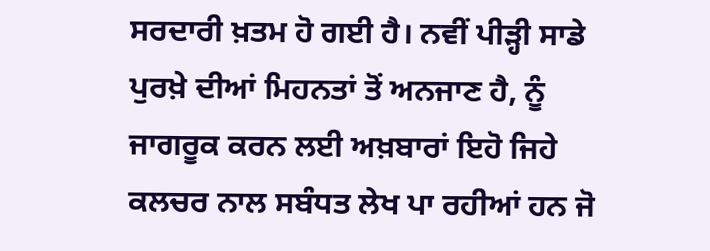ਸਰਦਾਰੀ ਖ਼ਤਮ ਹੋ ਗਈ ਹੈ। ਨਵੀਂ ਪੀੜ੍ਹੀ ਸਾਡੇ ਪੁਰਖ਼ੇ ਦੀਆਂ ਮਿਹਨਤਾਂ ਤੋਂ ਅਨਜਾਣ ਹੈ, ਨੂੰ ਜਾਗਰੂਕ ਕਰਨ ਲਈ ਅਖ਼ਬਾਰਾਂ ਇਹੋ ਜਿਹੇ ਕਲਚਰ ਨਾਲ ਸਬੰਧਤ ਲੇਖ ਪਾ ਰਹੀਆਂ ਹਨ ਜੋ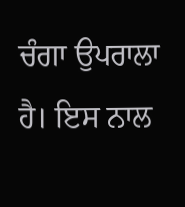ਚੰਗਾ ਉਪਰਾਲਾ ਹੈ। ਇਸ ਨਾਲ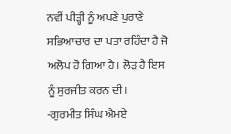ਨਵੀਂ ਪੀੜ੍ਹੀ ਨੂੰ ਅਪਣੇ ਪੁਰਾਣੇ ਸਭਿਆਚਾਰ ਦਾ ਪਤਾ ਰਹਿੰਦਾ ਹੈ ਜੋ ਅਲੋਪ ਹੋ ਗਿਆ ਹੈ। ਲੋੜ ਹੈ ਇਸ ਨੂੰ ਸੁਰਜੀਤ ਕਰਨ ਦੀ।
-ਗੁਰਮੀਤ ਸਿੰਘ ਐਮਏ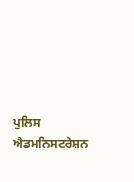ਪੁਲਿਸ ਐਡਮਨਿਸਟਰੇਸ਼ਨ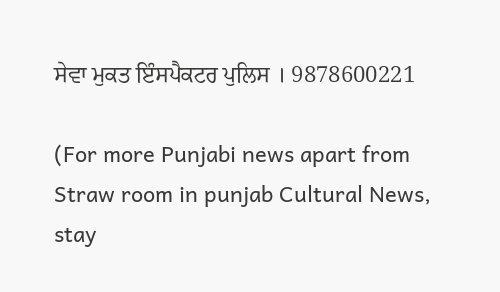ਸੇਵਾ ਮੁਕਤ ਇੰਸਪੈਕਟਰ ਪੁਲਿਸ । 9878600221

(For more Punjabi news apart from Straw room in punjab Cultural News, stay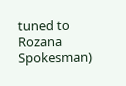tuned to Rozana Spokesman)